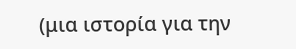(μια ιστορία για την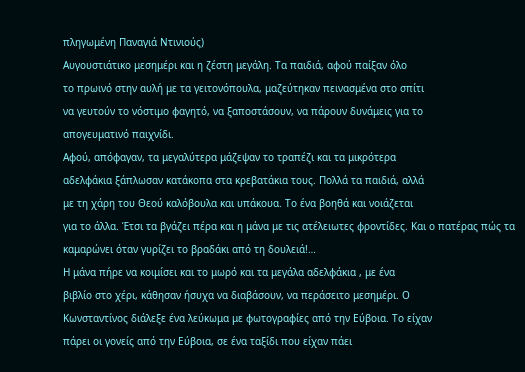πληγωμένη Παναγιά Ντινιούς)
Αυγουστιάτικο μεσημέρι και η ζέστη μεγάλη. Τα παιδιά, αφού παίξαν όλο
το πρωινό στην αυλή με τα γειτονόπουλα, μαζεύτηκαν πεινασμένα στο σπίτι
να γευτούν το νόστιμο φαγητό, να ξαποστάσουν, να πάρουν δυνάμεις για το
απογευματινό παιχνίδι.
Αφού, απόφαγαν, τα μεγαλύτερα μάζεψαν το τραπέζι και τα μικρότερα
αδελφάκια ξάπλωσαν κατάκοπα στα κρεβατάκια τους. Πολλά τα παιδιά, αλλά
με τη χάρη του Θεού καλόβουλα και υπάκουα. Το ένα βοηθά και νοιάζεται
για το άλλα. Έτσι τα βγάζει πέρα και η μάνα με τις ατέλειωτες φροντίδες. Και ο πατέρας πώς τα καμαρώνει όταν γυρίζει το βραδάκι από τη δουλειά!…
Η μάνα πήρε να κοιμίσει και το μωρό και τα μεγάλα αδελφάκια , με ένα
βιβλίο στο χέρι, κάθησαν ήσυχα να διαβάσουν, να περάσειτο μεσημέρι. Ο
Κωνσταντίνος διάλεξε ένα λεύκωμα με φωτογραφίες από την Εύβοια. Το είχαν
πάρει οι γονείς από την Εύβοια, σε ένα ταξίδι που είχαν πάει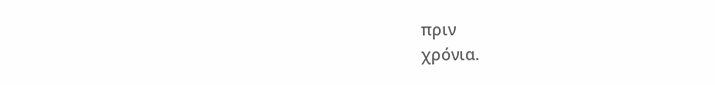πριν
χρόνια.